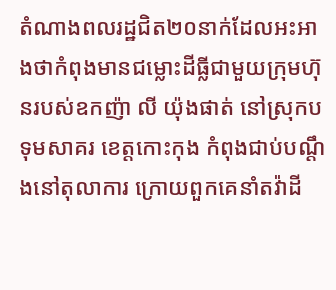តំណាងពលរដ្ឋជិត២០នាក់ដែលអះអាងថាកំពុងមានជម្លោះដីធ្លីជាមួយក្រុមហ៊ុនរបស់ឧកញ៉ា លី យ៉ុងផាត់ នៅស្រុកបទុមសាគរ ខេត្តកោះកុង កំពុងជាប់បណ្ដឹងនៅតុលាការ ក្រោយពួកគេនាំតវ៉ាដី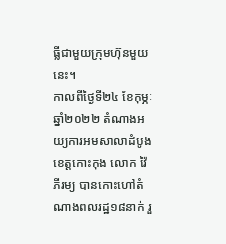ធ្លីជាមួយក្រុមហ៊ុនមួយនេះ។
កាលពីថ្ងៃទី២៤ ខែកុម្ភៈ ឆ្នាំ២០២២ តំណាងអយ្យការអមសាលាដំបូងខេត្តកោះកុង លោក វ៉ៃ ភីរម្យ បានកោះហៅតំណាងពលរដ្ឋ១៨នាក់ រួ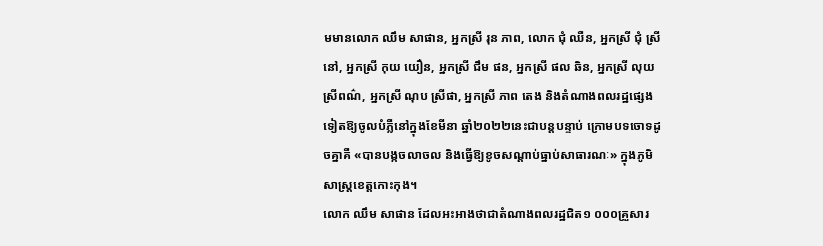មមានលោក ឈឹម សាផាន, អ្នកស្រី រុន ភាព, លោក ជុំ ឈឺន, អ្នកស្រី ជុំ ស្រីនៅ, អ្នកស្រី កុយ យឿន, អ្នកស្រី ជឹម ផន, អ្នកស្រី ផល ឆិន, អ្នកស្រី លុយ ស្រីពណ៌, អ្នកស្រី ណុប ស្រីផា, អ្នកស្រី ភាព តេង និងតំណាងពលរដ្ឋផ្សេងទៀតឱ្យចូលបំភ្លឺនៅក្នុងខែមីនា ឆ្នាំ២០២២នេះជាបន្តបន្ទាប់ ក្រោមបទចោទដូចគ្នាគឺ «បានបង្កចលាចល និងធ្វើឱ្យខូចសណ្ដាប់ធ្នាប់សាធារណៈ» ក្នុងភូមិសាស្ត្រខេត្តកោះកុង។
លោក ឈឹម សាផាន ដែលអះអាងថាជាតំណាងពលរដ្ឋជិត១ ០០០គ្រួសារ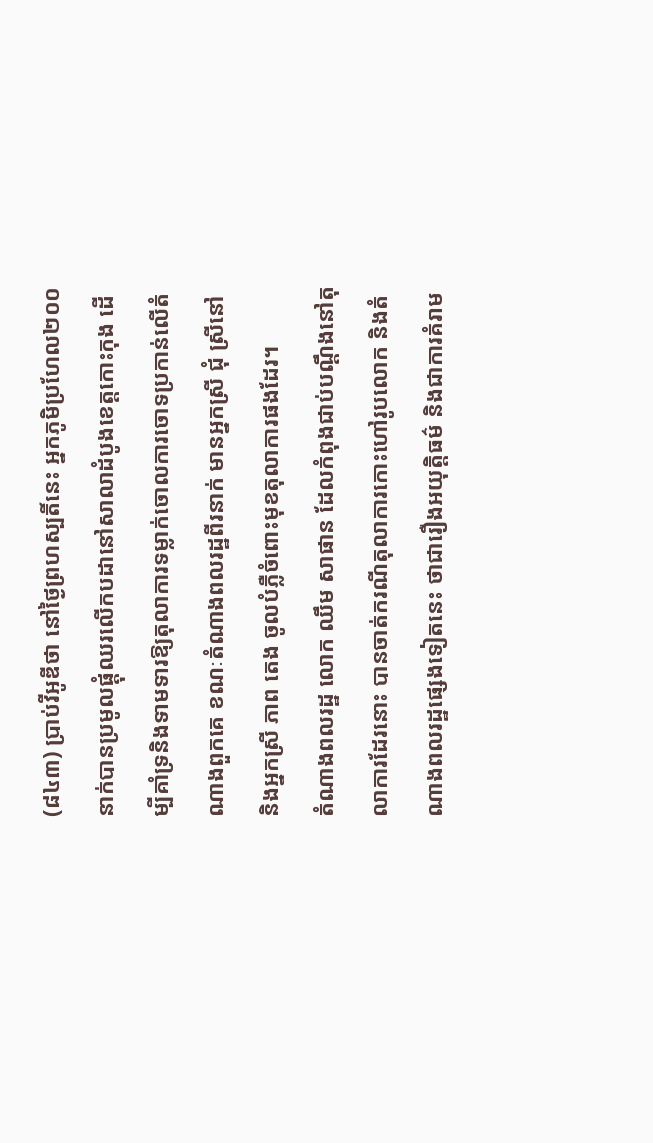(៨៤៣) ប្រាប់វីអូឌីថា នៅថ្ងៃព្រហស្បតិ៍នេះ អ្នកភូមិប្រហែល២០០នាក់បានប្រមូលផ្ដុំឈរលើកបដានៅសាលាដំបូងខេត្តកោះកុង ដើម្បីគាំទ្រនិងទាមទារឱ្យតុលាការទម្លាក់ចោលការចោទប្រកាន់លើតំណាងពួកគេ ខណៈតំណាងពលរដ្ឋពីរនាក់ មានអ្នកស្រី ជុំ ស្រីនៅ និងអ្នកស្រី ភាព តេង ចូលបំភ្លឺចំពោះមុខតុលាការផងដែរ។
តំណាងពលរដ្ឋ លោក ឈឹម សាផាន ដែលកំពុងជាប់បណ្ដឹងនៅតុលាការដែរនោះ បានចាត់ករណីតុលាការកោះហៅរូបលោក និងតំណាងពលរដ្ឋផ្សេងទៀតនេះ ថាជារឿងអយុត្តិធម៌ និងជាការគំរាម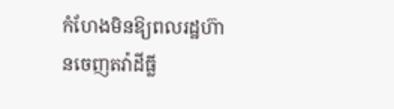កំហែងមិនឱ្យពលរដ្ឋហ៊ានចេញតវ៉ាដីធ្លី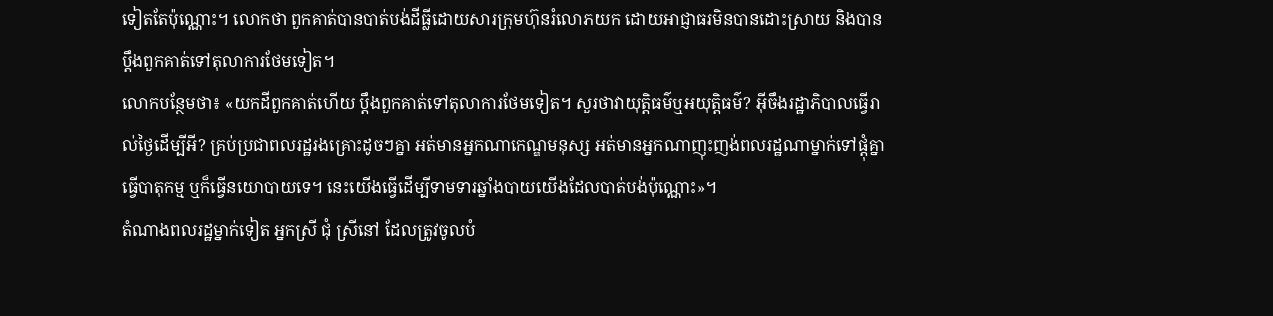ទៀតតែប៉ុណ្ណោះ។ លោកថា ពួកគាត់បានបាត់បង់ដីធ្លីដោយសារក្រុមហ៊ុនរំលោភយក ដោយអាជ្ញាធរមិនបានដោះស្រាយ និងបានប្ដឹងពួកគាត់ទៅតុលាការថែមទៀត។
លោកបន្ថែមថា៖ «យកដីពួកគាត់ហើយ ប្ដឹងពួកគាត់ទៅតុលាការថែមទៀត។ សួរថាវាយុត្តិធម៌ឬអយុត្តិធម៌? អ៊ីចឹងរដ្ឋាភិបាលធ្វើរាល់ថ្ងៃដើម្បីអី? គ្រប់ប្រជាពលរដ្ឋរងគ្រោះដូចៗគ្នា អត់មានអ្នកណាកេណ្ឌមនុស្ស អត់មានអ្នកណាញុះញង់ពលរដ្ឋណាម្នាក់ទៅផ្ដុំគ្នាធ្វើបាតុកម្ម ឬក៏ធ្វើនយោបាយទេ។ នេះយើងធ្វើដើម្បីទាមទារឆ្នាំងបាយយើងដែលបាត់បង់ប៉ុណ្ណោះ»។
តំណាងពលរដ្ឋម្នាក់ទៀត អ្នកស្រី ជុំ ស្រីនៅ ដែលត្រូវចូលបំ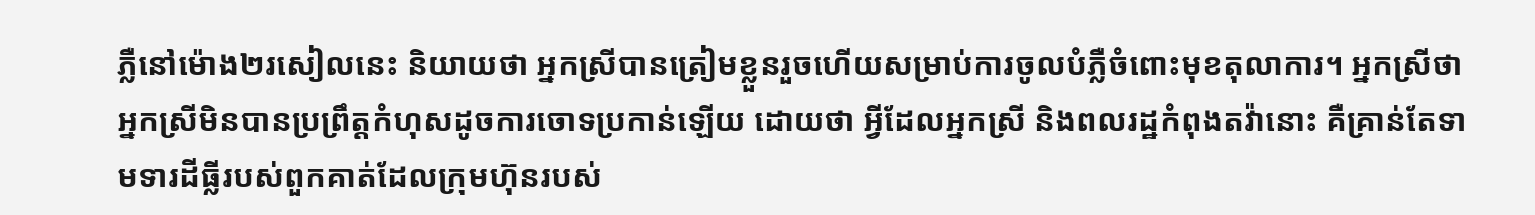ភ្លឺនៅម៉ោង២រសៀលនេះ និយាយថា អ្នកស្រីបានត្រៀមខ្លួនរួចហើយសម្រាប់ការចូលបំភ្លឺចំពោះមុខតុលាការ។ អ្នកស្រីថា អ្នកស្រីមិនបានប្រព្រឹត្តកំហុសដូចការចោទប្រកាន់ឡើយ ដោយថា អ្វីដែលអ្នកស្រី និងពលរដ្ឋកំពុងតវ៉ានោះ គឺគ្រាន់តែទាមទារដីធ្លីរបស់ពួកគាត់ដែលក្រុមហ៊ុនរបស់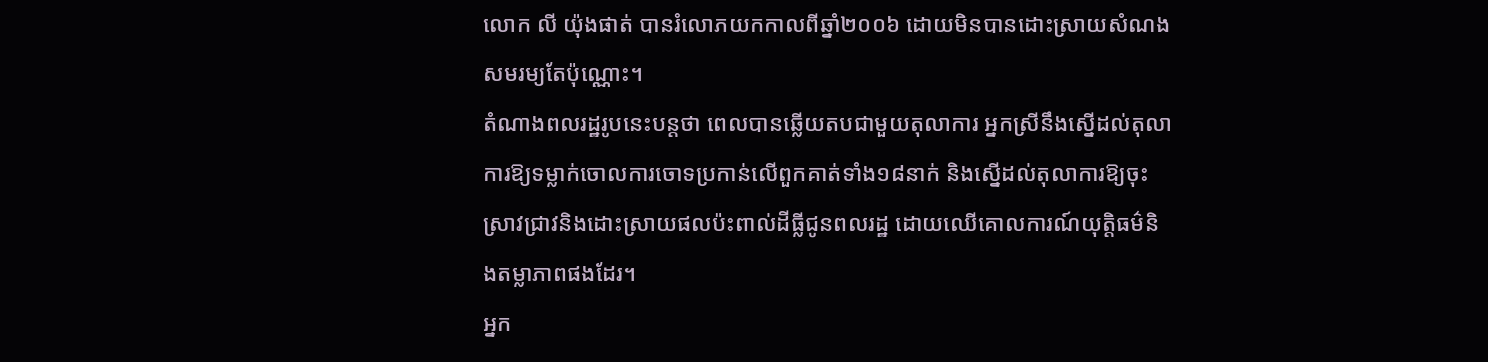លោក លី យ៉ុងផាត់ បានរំលោភយកកាលពីឆ្នាំ២០០៦ ដោយមិនបានដោះស្រាយសំណងសមរម្យតែប៉ុណ្ណោះ។
តំណាងពលរដ្ឋរូបនេះបន្តថា ពេលបានឆ្លើយតបជាមួយតុលាការ អ្នកស្រីនឹងស្នើដល់តុលាការឱ្យទម្លាក់ចោលការចោទប្រកាន់លើពួកគាត់ទាំង១៨នាក់ និងស្នើដល់តុលាការឱ្យចុះស្រាវជ្រាវនិងដោះស្រាយផលប៉ះពាល់ដីធ្លីជូនពលរដ្ឋ ដោយឈើគោលការណ៍យុត្តិធម៌និងតម្លាភាពផងដែរ។
អ្នក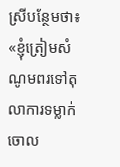ស្រីបន្ថែមថា៖ «ខ្ញុំត្រៀមសំណូមពរទៅតុលាការទម្លាក់ចោល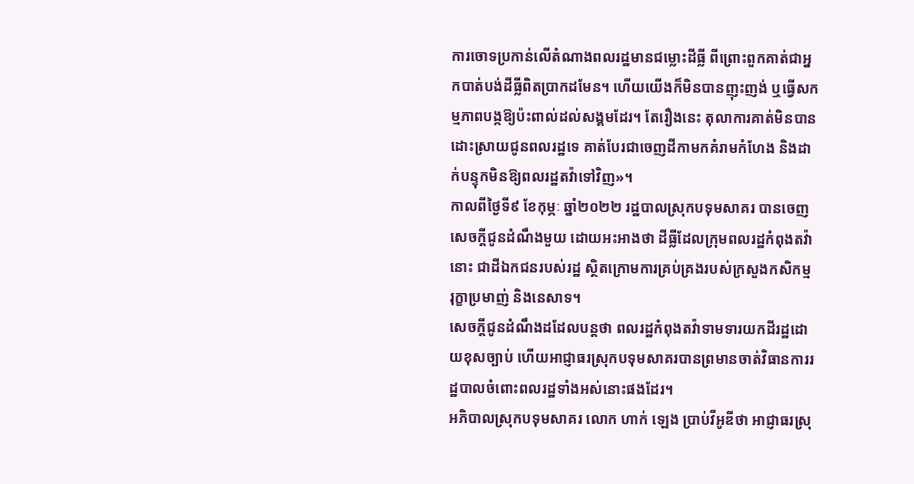ការចោទប្រកាន់លើតំណាងពលរដ្ឋមានជម្លោះដីធ្លី ពីព្រោះពួកគាត់ជាអ្នកបាត់បង់ដីធ្លីពិតប្រាកដមែន។ ហើយយើងក៏មិនបានញុះញង់ ឬធ្វើសកម្មភាពបង្កឱ្យប៉ះពាល់ដល់សង្គមដែរ។ តែរឿងនេះ តុលាការគាត់មិនបានដោះស្រាយជូនពលរដ្ឋទេ គាត់បែរជាចេញដីកាមកគំរាមកំហែង និងដាក់បន្ទុកមិនឱ្យពលរដ្ឋតវ៉ាទៅវិញ»។
កាលពីថ្ងៃទី៩ ខែកុម្ភៈ ឆ្នាំ២០២២ រដ្ឋបាលស្រុកបទុមសាគរ បានចេញសេចក្ដីជូនដំណឹងមួយ ដោយអះអាងថា ដីធ្លីដែលក្រុមពលរដ្ឋកំពុងតវ៉ានោះ ជាដីឯកជនរបស់រដ្ឋ ស្ថិតក្រោមការគ្រប់គ្រងរបស់ក្រសួងកសិកម្ម រុក្ខាប្រមាញ់ និងនេសាទ។
សេចក្ដីជូនដំណឹងដដែលបន្តថា ពលរដ្ឋកំពុងតវ៉ាទាមទារយកដីរដ្ឋដោយខុសច្បាប់ ហើយអាជ្ញាធរស្រុកបទុមសាគរបានព្រមានចាត់វិធានការរដ្ឋបាលចំពោះពលរដ្ឋទាំងអស់នោះផងដែរ។
អភិបាលស្រុកបទុមសាគរ លោក ហាក់ ឡេង ប្រាប់វីអូឌីថា អាជ្ញាធរស្រុ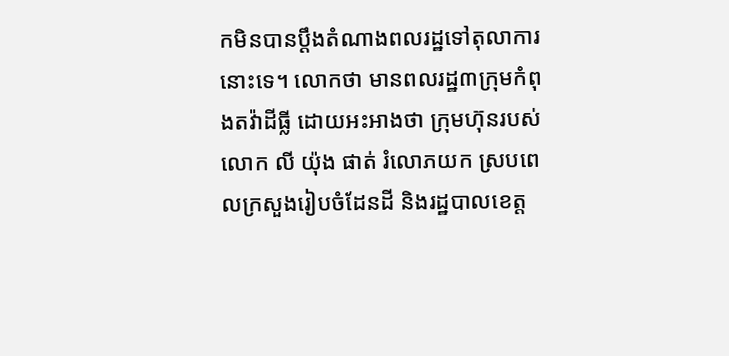កមិនបានប្ដឹងតំណាងពលរដ្ឋទៅតុលាការនោះទេ។ លោកថា មានពលរដ្ឋ៣ក្រុមកំពុងតវ៉ាដីធ្លី ដោយអះអាងថា ក្រុមហ៊ុនរបស់លោក លី យ៉ុង ផាត់ រំលោភយក ស្របពេលក្រសួងរៀបចំដែនដី និងរដ្ឋបាលខេត្ត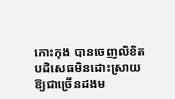កោះកុង បានចេញលិខិតបដិសេធមិនដោះស្រាយឱ្យជាច្រើនដងម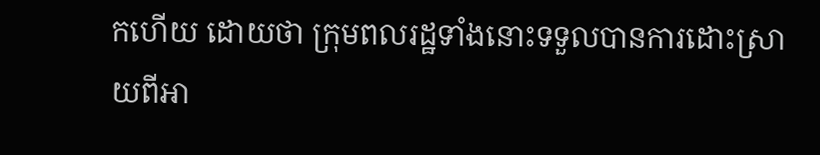កហើយ ដោយថា ក្រុមពលរដ្ឋទាំងនោះទទួលបានការដោះស្រាយពីអា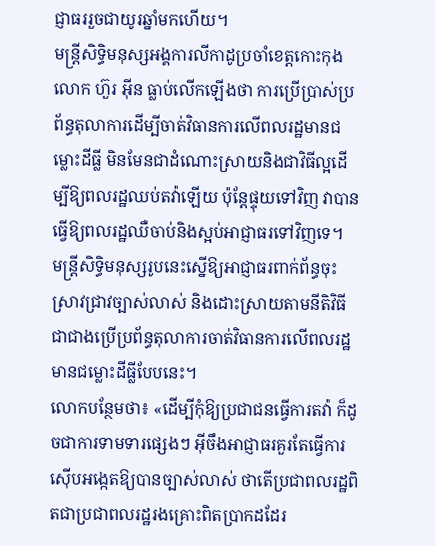ជ្ញាធររួចជាយូរឆ្នាំមកហើយ។
មន្ត្រីសិទ្ធិមនុស្សអង្គការលីកាដូប្រចាំខេត្តកោះកុង លោក ហ៊ួរ អ៊ីន ធ្លាប់លើកឡើងថា ការប្រើប្រាស់ប្រព័ន្ធតុលាការដើម្បីចាត់វិធានការលើពលរដ្ឋមានជម្លោះដីធ្លី មិនមែនជាដំណោះស្រាយនិងជាវិធីល្អដើម្បីឱ្យពលរដ្ឋឈប់តវ៉ាឡើយ ប៉ុន្តែផ្ទុយទៅវិញ វាបានធ្វើឱ្យពលរដ្ឋឈឺចាប់និងស្អប់អាជ្ញាធរទៅវិញទេ។
មន្ត្រីសិទ្ធិមនុស្សរូបនេះស្នើឱ្យអាជ្ញាធរពាក់ព័ន្ធចុះស្រាវជ្រាវច្បាស់លាស់ និងដោះស្រាយតាមនីតិវិធី ជាជាងប្រើប្រព័ន្ធតុលាការចាត់វិធានការលើពលរដ្ឋមានជម្លោះដីធ្លីបែបនេះ។
លោកបន្ថែមថា៖ «ដើម្បីកុំឱ្យប្រជាជនធ្វើការតវ៉ា ក៏ដូចជាការទាមទារផ្សេងៗ អ៊ីចឹងអាជ្ញាធរគួរតែធ្វើការស៊ើបអង្កេតឱ្យបានច្បាស់លាស់ ថាតើប្រជាពលរដ្ឋពិតជាប្រជាពលរដ្ឋរងគ្រោះពិតប្រាកដដែរ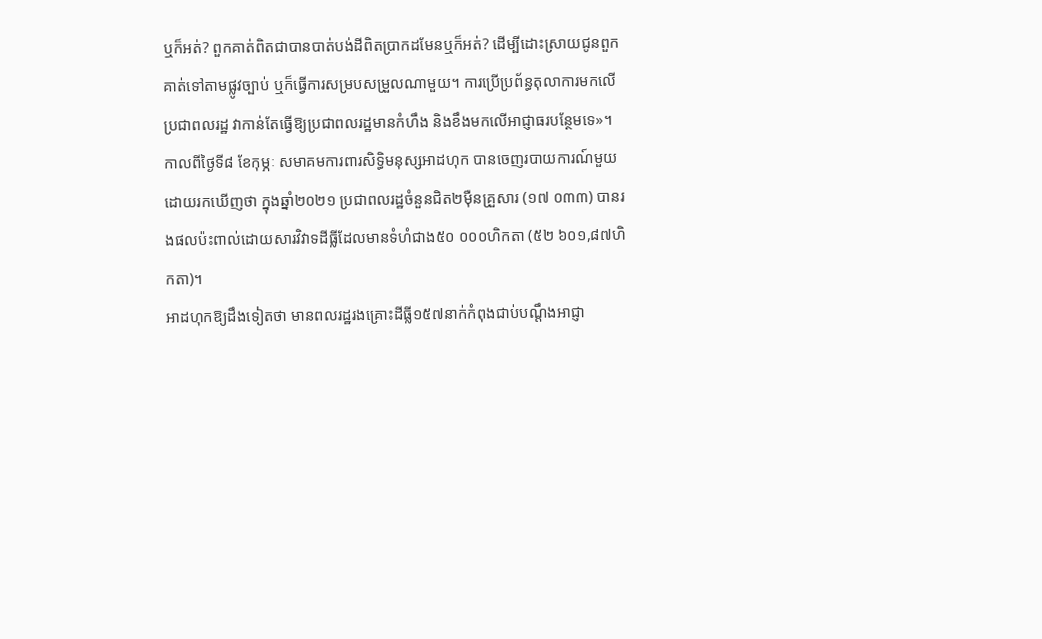ឬក៏អត់? ពួកគាត់ពិតជាបានបាត់បង់ដីពិតប្រាកដមែនឬក៏អត់? ដើម្បីដោះស្រាយជូនពួកគាត់ទៅតាមផ្លូវច្បាប់ ឬក៏ធ្វើការសម្របសម្រួលណាមួយ។ ការប្រើប្រព័ន្ធតុលាការមកលើប្រជាពលរដ្ឋ វាកាន់តែធ្វើឱ្យប្រជាពលរដ្ឋមានកំហឹង និងខឹងមកលើអាជ្ញាធរបន្ថែមទេ»។
កាលពីថ្ងៃទី៨ ខែកុម្ភៈ សមាគមការពារសិទ្ធិមនុស្សអាដហុក បានចេញរបាយការណ៍មួយដោយរកឃើញថា ក្នុងឆ្នាំ២០២១ ប្រជាពលរដ្ឋចំនួនជិត២ម៉ឺនគ្រួសារ (១៧ ០៣៣) បានរងផលប៉ះពាល់ដោយសារវិវាទដីធ្លីដែលមានទំហំជាង៥០ ០០០ហិកតា (៥២ ៦០១,៨៧ហិកតា)។
អាដហុកឱ្យដឹងទៀតថា មានពលរដ្ឋរងគ្រោះដីធ្លី១៥៧នាក់កំពុងជាប់បណ្ដឹងអាជ្ញា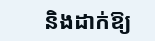និងដាក់ឱ្យ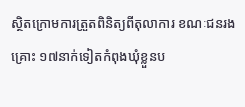ស្ថិតក្រោមការត្រួតពិនិត្យពីតុលាការ ខណៈជនរងគ្រោះ ១៧នាក់ទៀតកំពុងឃុំខ្លួនប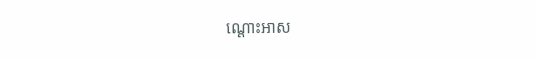ណ្ដោះអាស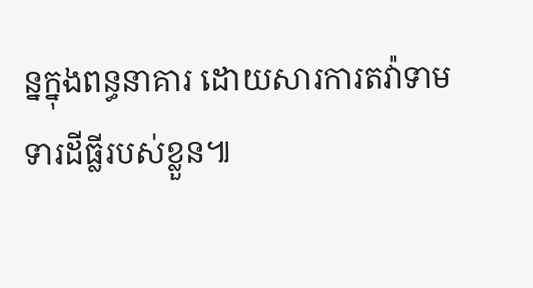ន្នក្នុងពន្ធនាគារ ដោយសារការតវ៉ាទាមទារដីធ្លីរបស់ខ្លួន៕